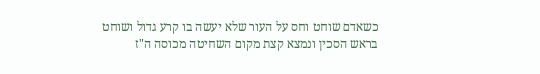כשאדם שוחט וחס על העור שלא יעשה בו קרע גדול ושוחט בראש הסכין ונמצא קצת מקום השחיטה מכוסה ה"ז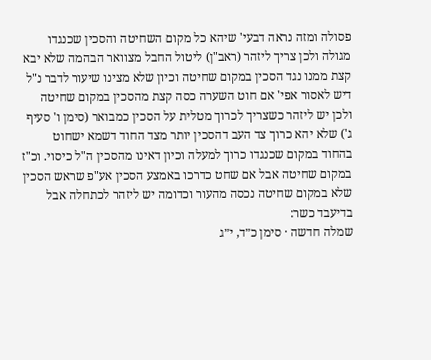פסולה ומזה נראה דבעי' שיהא כל מקום השחיטה והסכין שכנגדו מגולה ולכן צריך ליזהר (ראב"ן) ליטול החבל מצוואר הבהמה שלא יבא קצת ממנו נגד הסכין במקום שחיטה וכיון שלא מצינו שיעור לדבר נ"ל דיש לאסור אפי' אם חוט השערה כסה קצת מהסכין במקום שחיטה ולכן יש ליזהר כשצריך לכרוך מטלית על הסכין כמבואר (סימן ו' סעיף ג') שלא יהא כרוך צד העב דהסכין יותר מצד החוד דשמא ישחוט בהחוד במקום שכנגדו כרוך למעלה וכיון דאינו מהסכין ה"ל כיסוי. וכ"ז במקום שחיטה אבל אם שחט כדרכו באמצע הסכין אע"פ שראש הסכין שלא במקום שחיטה נכסה מהעור וכדומה יש ליזהר לכתחלה אבל בדיעבד כשר:
שמלה חדשה · סימן כ״ד, י״ג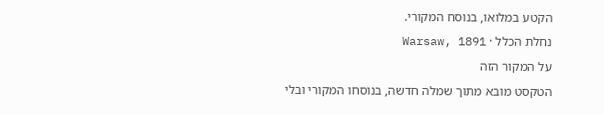הקטע במלואו, בנוסח המקורי.
נחלת הכלל · Warsaw, 1891
על המקור הזה
הטקסט מובא מתוך שמלה חדשה, בנוסחו המקורי ובלי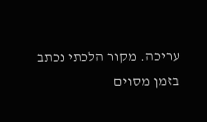עריכה. מקור הלכתי נכתב בזמן מסוים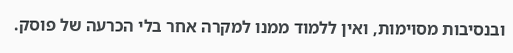ובנסיבות מסוימות, ואין ללמוד ממנו למקרה אחר בלי הכרעה של פוסק.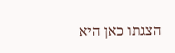הצגתו כאן היא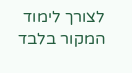לצורך לימוד המקור בלבד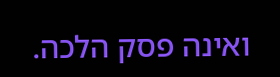ואינה פסק הלכה.